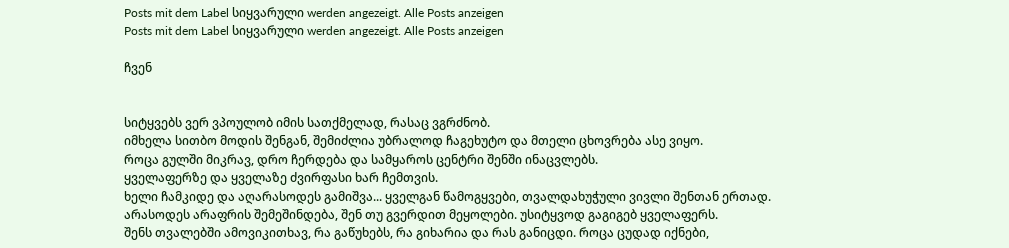Posts mit dem Label სიყვარული werden angezeigt. Alle Posts anzeigen
Posts mit dem Label სიყვარული werden angezeigt. Alle Posts anzeigen

ჩვენ


სიტყვებს ვერ ვპოულობ იმის სათქმელად, რასაც ვგრძნობ.
იმხელა სითბო მოდის შენგან, შემიძლია უბრალოდ ჩაგეხუტო და მთელი ცხოვრება ასე ვიყო.
როცა გულში მიკრავ, დრო ჩერდება და სამყაროს ცენტრი შენში ინაცვლებს.
ყველაფერზე და ყველაზე ძვირფასი ხარ ჩემთვის.
ხელი ჩამკიდე და აღარასოდეს გამიშვა... ყველგან წამოგყვები, თვალდახუჭული ვივლი შენთან ერთად.
არასოდეს არაფრის შემეშინდება, შენ თუ გვერდით მეყოლები. უსიტყვოდ გაგიგებ ყველაფერს.
შენს თვალებში ამოვიკითხავ, რა გაწუხებს, რა გიხარია და რას განიცდი. როცა ცუდად იქნები,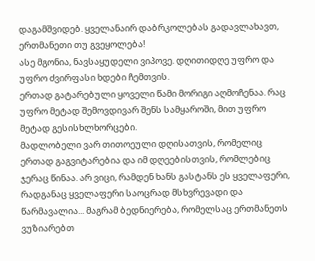დაგამშვიდებ. ყველანაირ დაბრკოლებას გადავლახავთ, ერთმანეთი თუ გვეყოლება!
ასე მგონია, ნავსაყუდელი ვიპოვე. დღითიდღე უფრო და უფრო ძვირფასი ხდები ჩემთვის.
ერთად გატარებული ყოველი წამი მორიგი აღმოჩენაა. რაც უფრო მეტად შემოვდივარ შენს სამყაროში, მით უფრო მეტად გესისხლხორცები.
მადლობელი ვარ თითოეული დღისათვის, რომელიც ერთად გაგვიტარებია და იმ დღეებისთვის, რომლებიც ჯერაც წინაა. არ ვიცი, რამდენ ხანს გასტანს ეს ყველაფერი, რადგანაც ყველაფერი საოცრად მსხვრევადი და წარმავალია... მაგრამ ბედნიერება, რომელსაც ერთმანეთს ვუზიარებთ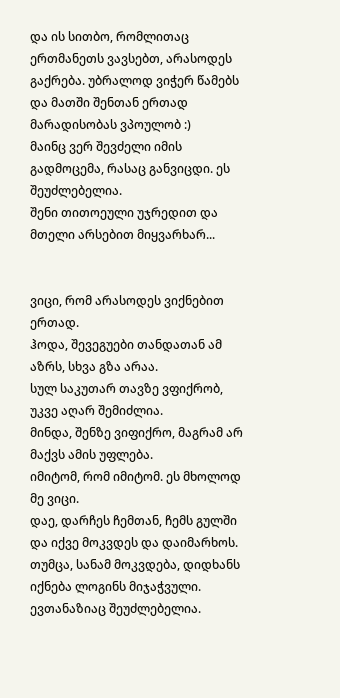და ის სითბო, რომლითაც ერთმანეთს ვავსებთ, არასოდეს გაქრება. უბრალოდ ვიჭერ წამებს და მათში შენთან ერთად მარადისობას ვპოულობ :)
მაინც ვერ შევძელი იმის გადმოცემა, რასაც განვიცდი. ეს შეუძლებელია.
შენი თითოეული უჯრედით და მთელი არსებით მიყვარხარ...


ვიცი, რომ არასოდეს ვიქნებით ერთად.
ჰოდა, შევეგუები თანდათან ამ აზრს, სხვა გზა არაა.
სულ საკუთარ თავზე ვფიქრობ, უკვე აღარ შემიძლია.
მინდა, შენზე ვიფიქრო, მაგრამ არ მაქვს ამის უფლება.
იმიტომ, რომ იმიტომ. ეს მხოლოდ მე ვიცი.
დაე, დარჩეს ჩემთან, ჩემს გულში
და იქვე მოკვდეს და დაიმარხოს.
თუმცა, სანამ მოკვდება, დიდხანს იქნება ლოგინს მიჯაჭვული.
ევთანაზიაც შეუძლებელია.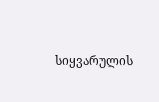სიყვარულის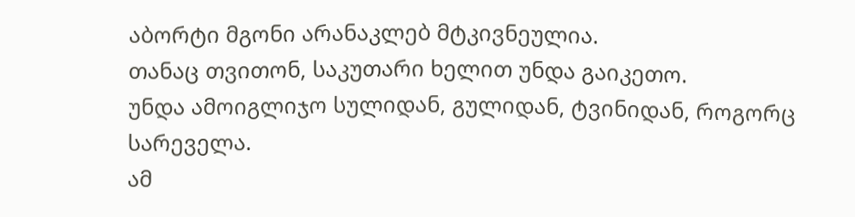აბორტი მგონი არანაკლებ მტკივნეულია.
თანაც თვითონ, საკუთარი ხელით უნდა გაიკეთო.
უნდა ამოიგლიჯო სულიდან, გულიდან, ტვინიდან, როგორც სარეველა.
ამ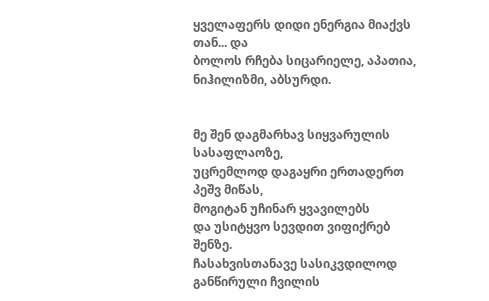ყველაფერს დიდი ენერგია მიაქვს თან... და
ბოლოს რჩება სიცარიელე, აპათია, ნიჰილიზმი, აბსურდი.


მე შენ დაგმარხავ სიყვარულის სასაფლაოზე,
უცრემლოდ დაგაყრი ერთადერთ პეშვ მიწას,
მოგიტან უჩინარ ყვავილებს
და უსიტყვო სევდით ვიფიქრებ შენზე.
ჩასახვისთანავე სასიკვდილოდ განწირული ჩვილის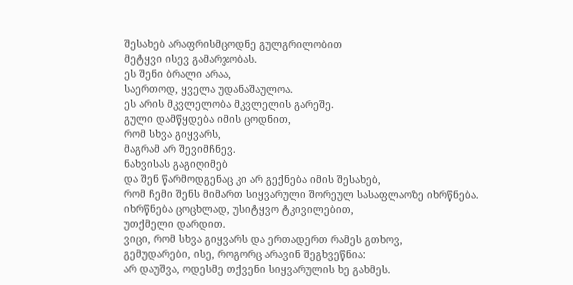შესახებ არაფრისმცოდნე გულგრილობით
მეტყვი ისევ გამარჯობას.
ეს შენი ბრალი არაა,
საერთოდ, ყველა უდანაშაულოა.
ეს არის მკვლელობა მკვლელის გარეშე.
გული დამწყდება იმის ცოდნით,
რომ სხვა გიყვარს,
მაგრამ არ შევიმჩნევ.
ნახვისას გაგიღიმებ
და შენ წარმოდგენაც კი არ გექნება იმის შესახებ,
რომ ჩემი შენს მიმართ სიყვარული შორეულ სასაფლაოზე იხრწნება.
იხრწნება ცოცხლად, უსიტყვო ტკივილებით,
უთქმელი დარდით.
ვიცი, რომ სხვა გიყვარს და ერთადერთ რამეს გთხოვ,
გემუდარები, ისე, როგორც არავინ შეგხვეწნია:
არ დაუშვა, ოდესმე თქვენი სიყვარულის ხე გახმეს.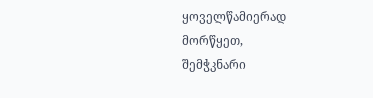ყოველწამიერად მორწყეთ,
შემჭკნარი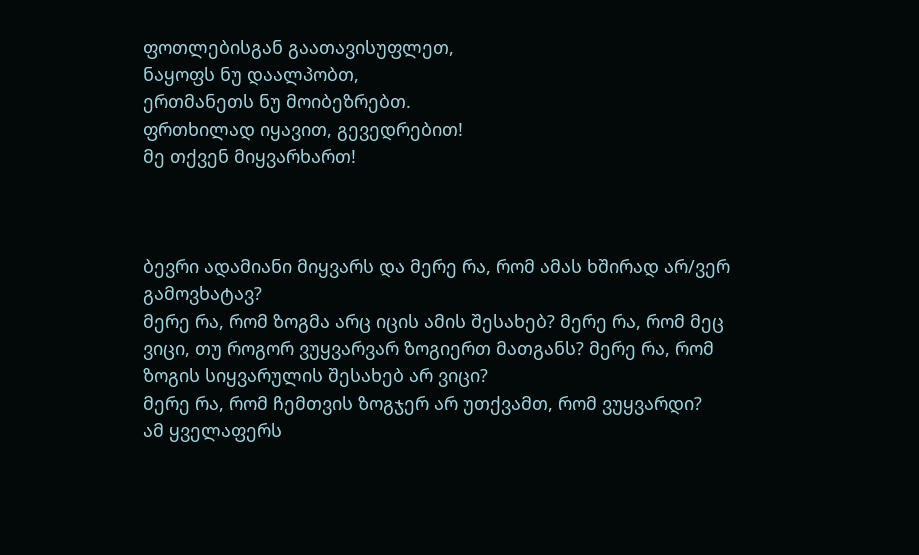ფოთლებისგან გაათავისუფლეთ,
ნაყოფს ნუ დაალპობთ,
ერთმანეთს ნუ მოიბეზრებთ.
ფრთხილად იყავით, გევედრებით!
მე თქვენ მიყვარხართ!



ბევრი ადამიანი მიყვარს და მერე რა, რომ ამას ხშირად არ/ვერ გამოვხატავ?
მერე რა, რომ ზოგმა არც იცის ამის შესახებ? მერე რა, რომ მეც ვიცი, თუ როგორ ვუყვარვარ ზოგიერთ მათგანს? მერე რა, რომ ზოგის სიყვარულის შესახებ არ ვიცი?
მერე რა, რომ ჩემთვის ზოგჯერ არ უთქვამთ, რომ ვუყვარდი?
ამ ყველაფერს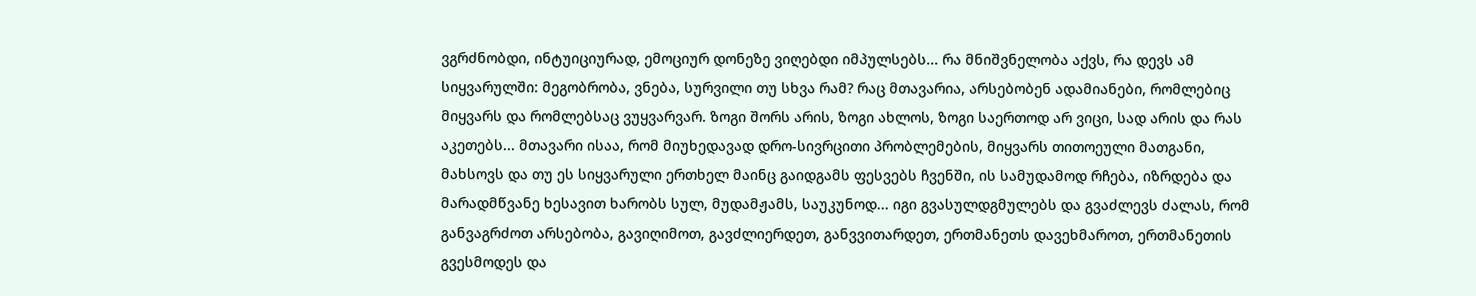ვგრძნობდი, ინტუიციურად, ემოციურ დონეზე ვიღებდი იმპულსებს... რა მნიშვნელობა აქვს, რა დევს ამ სიყვარულში: მეგობრობა, ვნება, სურვილი თუ სხვა რამ? რაც მთავარია, არსებობენ ადამიანები, რომლებიც მიყვარს და რომლებსაც ვუყვარვარ. ზოგი შორს არის, ზოგი ახლოს, ზოგი საერთოდ არ ვიცი, სად არის და რას აკეთებს... მთავარი ისაა, რომ მიუხედავად დრო-სივრცითი პრობლემების, მიყვარს თითოეული მათგანი, მახსოვს და თუ ეს სიყვარული ერთხელ მაინც გაიდგამს ფესვებს ჩვენში, ის სამუდამოდ რჩება, იზრდება და მარადმწვანე ხესავით ხარობს სულ, მუდამჟამს, საუკუნოდ... იგი გვასულდგმულებს და გვაძლევს ძალას, რომ განვაგრძოთ არსებობა, გავიღიმოთ, გავძლიერდეთ, განვვითარდეთ, ერთმანეთს დავეხმაროთ, ერთმანეთის გვესმოდეს და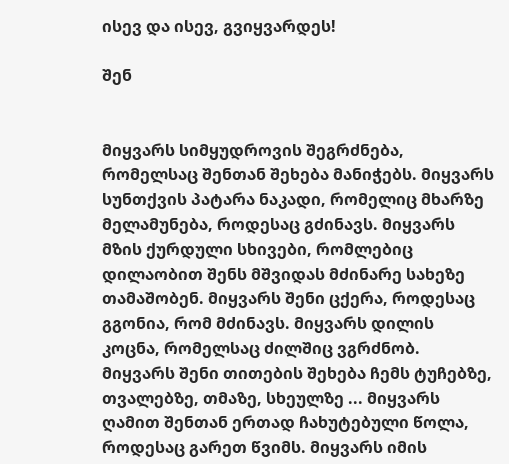ისევ და ისევ, გვიყვარდეს!

შენ


მიყვარს სიმყუდროვის შეგრძნება, რომელსაც შენთან შეხება მანიჭებს. მიყვარს სუნთქვის პატარა ნაკადი, რომელიც მხარზე მელამუნება, როდესაც გძინავს. მიყვარს მზის ქურდული სხივები, რომლებიც დილაობით შენს მშვიდას მძინარე სახეზე თამაშობენ. მიყვარს შენი ცქერა, როდესაც გგონია, რომ მძინავს. მიყვარს დილის კოცნა, რომელსაც ძილშიც ვგრძნობ. მიყვარს შენი თითების შეხება ჩემს ტუჩებზე, თვალებზე, თმაზე, სხეულზე ... მიყვარს ღამით შენთან ერთად ჩახუტებული წოლა, როდესაც გარეთ წვიმს. მიყვარს იმის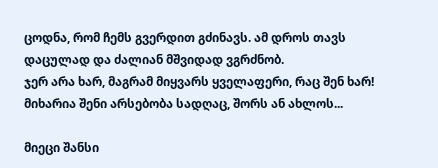ცოდნა, რომ ჩემს გვერდით გძინავს. ამ დროს თავს დაცულად და ძალიან მშვიდად ვგრძნობ.
ჯერ არა ხარ, მაგრამ მიყვარს ყველაფერი, რაც შენ ხარ!
მიხარია შენი არსებობა სადღაც, შორს ან ახლოს...

მიეცი შანსი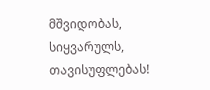მშვიდობას, სიყვარულს, თავისუფლებას!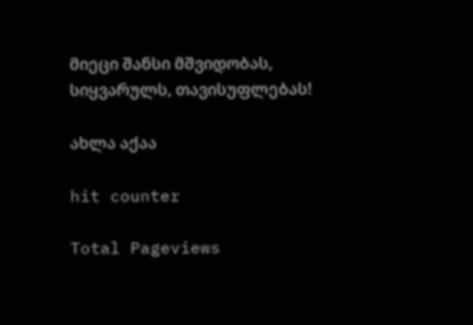მიეცი შანსი მშვიდობას, სიყვარულს, თავისუფლებას!

ახლა აქაა

hit counter

Total Pageviews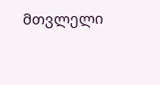მთვლელი